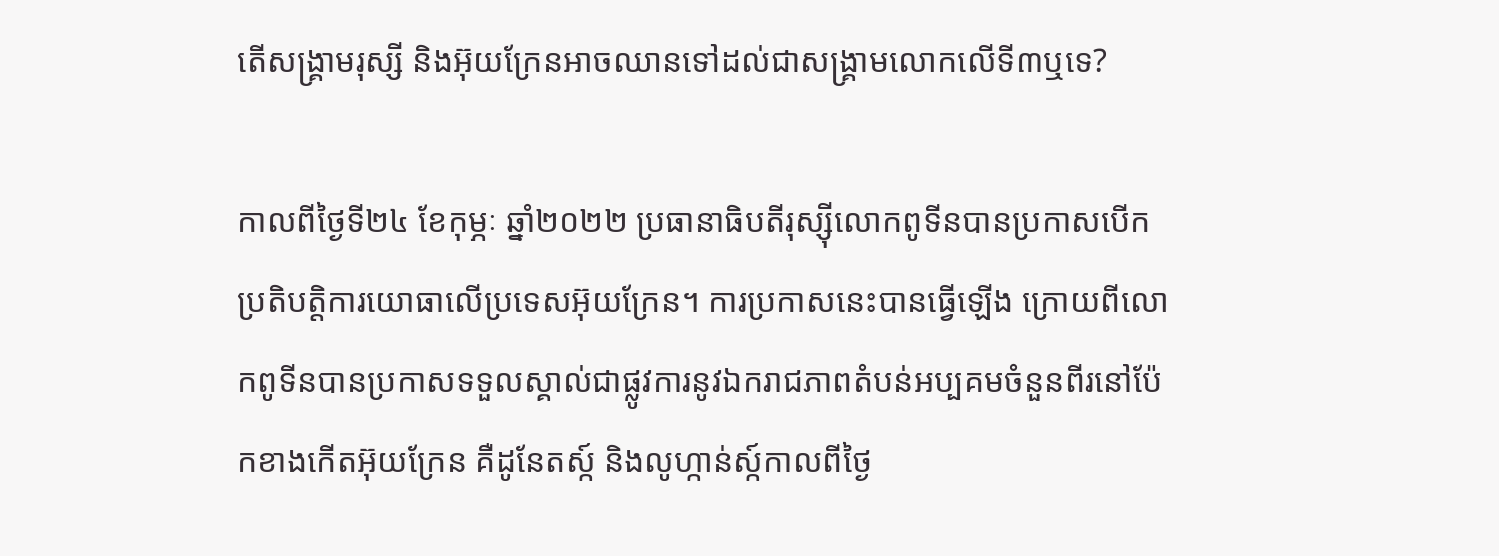តើសង្រ្គាមរុស្សី និងអ៊ុយក្រែនអាចឈានទៅដល់ជាសង្រ្គាមលោកលើទី៣ឬទេ?

កាលពីថ្ងៃទី២៤ ខែកុម្ភៈ ឆ្នាំ២០២២ ប្រធានាធិបតីរុស្ស៊ីលោកពូទីនបានប្រកាសបើកប្រតិបត្តិការយោធាលើប្រទេសអ៊ុយក្រែន។ ការប្រកាសនេះបានធ្វើឡើង ក្រោយពីលោកពូទីនបានប្រកាសទទួលស្គាល់ជាផ្លូវការនូវឯករាជភាពតំបន់អប្បគមចំនួនពីរនៅប៉ែកខាងកើតអ៊ុយក្រែន គឺដូនែតស្ក៍ និងលូហ្កាន់ស្ក៍កាលពីថ្ងៃ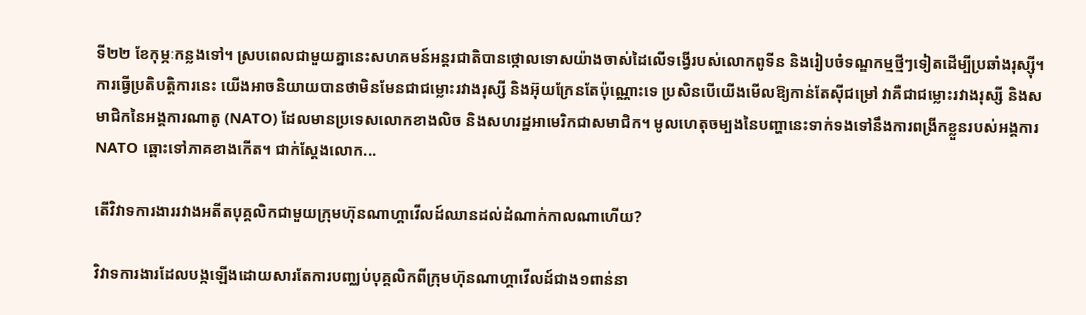ទី២២ ខែកុម្ភៈកន្លងទៅ។ ស្របពេលជាមួយគ្នានេះសហគមន៍អន្តរជាតិបានថ្កោលទោសយ៉ាងចាស់ដៃលើទង្វើរបស់លោកពូទីន និងរៀបចំទណ្ឌកម្មថ្មីៗទៀតដើម្បីប្រឆាំងរុស្ស៊ី។ ការធ្វើប្រតិបត្តិការនេះ យើងអាចនិយាយបានថាមិនមែនជាជម្លោះរវាងរុស្សី និងអ៊ុយក្រែនតែប៉ុណ្ណោះទេ ប្រសិនបើយើងមើលឱ្យកាន់តែស៊ីជម្រៅ វាគឺជាជម្លោះរវាងរុស្សី និងសមាជិកនៃអង្គការណាតូ (NATO) ដែលមានប្រទេសលោកខាងលិច និងសហរដ្ឋអាមេរិកជាសមាជិក។ មូលហេតុចម្បងនៃបញ្ហានេះទាក់ទងទៅនឹងការពង្រីកខ្លួនរបស់អង្គការ NATO ឆ្ពោះទៅភាគខាងកើត។ ជាក់ស្ដែងលោក...

តើវិវាទការងាររវាងអតីតបុគ្គលិកជាមួយក្រុមហ៊ុនណាហ្គាវើលដ៍ឈានដល់ដំណាក់កាលណាហើយ?

វិវាទការងារដែលបង្កឡើងដោយសារតែការបញ្ឈប់បុគ្គលិកពីក្រុមហ៊ុនណាហ្គាវើលដ៍ជាង១ពាន់នា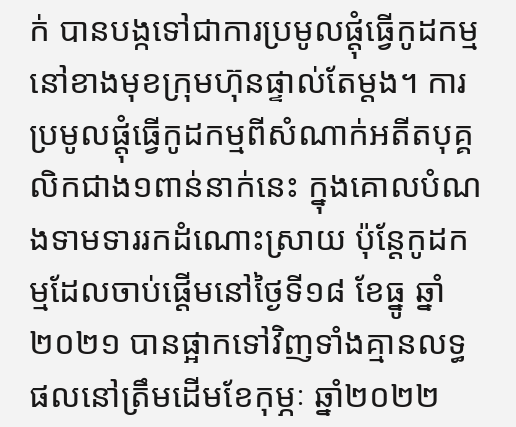ក់ បានបង្កទៅជាការប្រមូលផ្ដុំធ្វើកូដកម្មនៅខាងមុខក្រុមហ៊ុនផ្ទាល់តែម្ដង។ ការប្រមូលផ្ដុំធ្វើកូដកម្មពីសំណាក់អតីតបុគ្គលិកជាង១ពាន់នាក់នេះ ក្នុងគោលបំណងទាមទាររកដំណោះស្រាយ ប៉ុន្ដែកូដកម្មដែលចាប់ផ្ដើមនៅថ្ងៃទី១៨ ខែធ្នូ ឆ្នាំ២០២១ បានផ្អាកទៅវិញទាំងគ្មានលទ្ធផលនៅត្រឹមដើមខែកុម្ភៈ ឆ្នាំ២០២២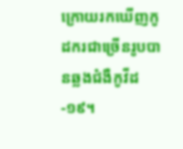ក្រោយរកឃើញកូដករជាច្រើនរូបបានឆ្លងជំងឺកូវីដ-១៩។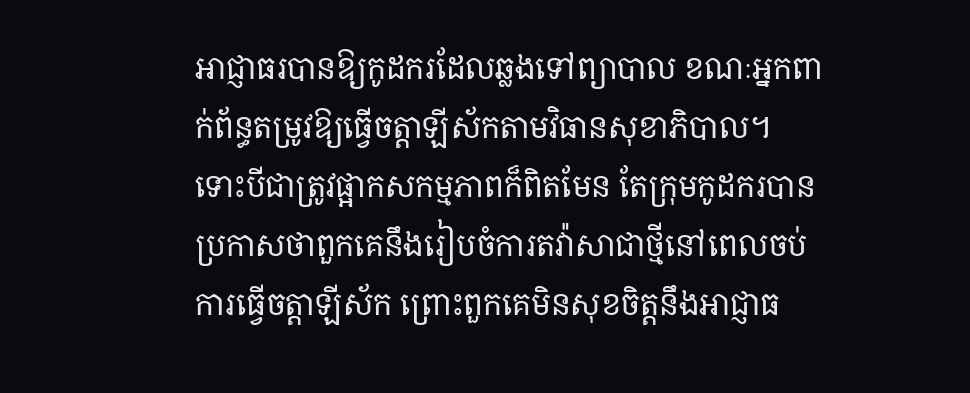អាជ្ញាធរបានឱ្យកូដករដែលឆ្លងទៅព្យាបាល ខណៈអ្នកពាក់ព័ន្ធតម្រូវឱ្យធ្វើចត្ដាឡីស័កតាមវិធានសុខាភិបាល។ ទោះបីជាត្រូវផ្អាកសកម្មភាពក៏ពិតមែន តែក្រុមកូដករបានប្រកាសថាពួកគេនឹងរៀបចំការតវ៉ាសាជាថ្មីនៅពេលចប់ការធ្វើចត្ដាឡីស័ក ព្រោះពួកគេមិនសុខចិត្ដនឹងអាជ្ញាធ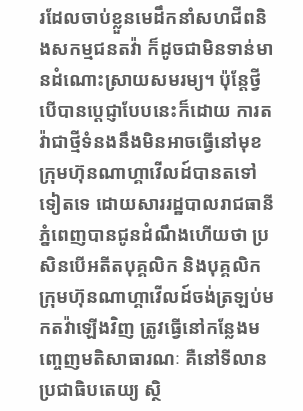រដែលចាប់ខ្លួនមេដឹកនាំសហជីពនិងសកម្មជនតវ៉ា ក៏ដូចជាមិនទាន់មានដំណោះស្រាយសមរម្យ។ ប៉ុន្ដែថ្វីបើបានប្ដេជ្ញាបែបនេះក៏ដោយ ការតវ៉ាជាថ្មីទំនងនឹងមិនអាចធ្វើនៅមុខក្រុមហ៊ុនណាហ្គាវើលដ៍បានតទៅទៀតទេ ដោយសាររដ្ឋបាលរាជធានីភ្នំពេញបានជូនដំណឹងហើយថា ប្រសិនបើអតីតបុគ្គលិក និងបុគ្គលិកក្រុមហ៊ុនណាហ្គាវើលដ៍ចង់ត្រឡប់មកតវ៉ាឡើងវិញ ត្រូវធ្វើនៅកន្លែងមញ្ចេញមតិសាធារណៈ គឺនៅទីលានប្រជាធិបតេយ្យ ស្ថិ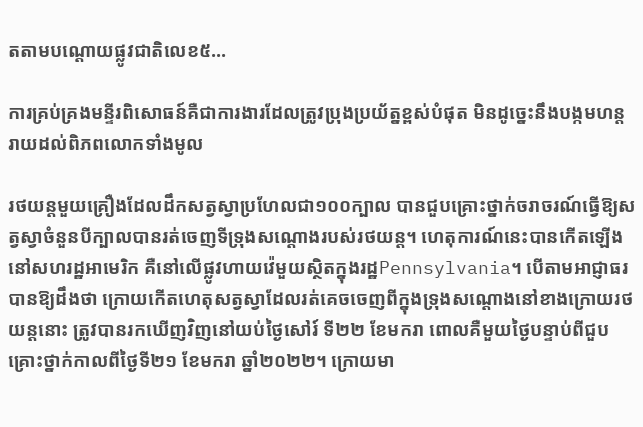តតាមបណ្តោយផ្លូវជាតិលេខ៥...

ការគ្រប់គ្រងមន្ទីរពិសោធន៍គឺជាការងារដែលត្រូវប្រុងប្រយ័ត្នខ្ពស់បំផុត មិនដូច្នេះនឹងបង្កមហន្ដរាយដល់ពិភពលោកទាំងមូល

រថយន្ដមួយគ្រឿងដែលដឹកសត្វស្វាប្រហែលជា១០០ក្បាល បានជួបគ្រោះថ្នាក់ចរាចរណ៍ធ្វើឱ្យសត្វស្វាចំនួនបីក្បាលបានរត់ចេញទីទ្រុងសណ្ដោងរបស់រថយន្ដ។ ហេតុការណ៍នេះបានកើតឡើងនៅសហរដ្ឋអាមេរិក គឺនៅលើផ្លូវហាយវ៉េមួយស្ថិតក្នុងរដ្ឋPennsylvania។ បើតាមអាជ្ញាធរបានឱ្យដឹងថា ក្រោយកើតហេតុសត្វស្វាដែលរត់គេចចេញពីក្នុងទ្រុងសណ្ដោងនៅខាងក្រោយរថយន្ដនោះ ត្រូវបានរកឃើញវិញនៅយប់ថ្ងៃសៅរ៍ ទី២២ ខែមករា ពោលគឺមួយថ្ងៃបន្ទាប់ពីជួបគ្រោះថ្នាក់កាលពីថ្ងៃទី២១ ខែមករា ឆ្នាំ២០២២។ ក្រោយមា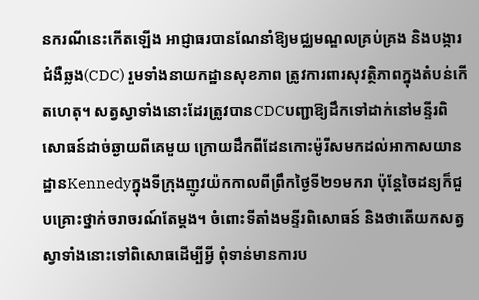នករណីនេះកើតឡើង អាជ្ញាធរបានណែនាំឱ្យមជ្ឈមណ្ឌលគ្រប់គ្រង និងបង្ការជំងឺឆ្លង(CDC) រួមទាំងនាយកដ្ឋានសុខភាព ត្រូវការពារសុវត្ថិភាពក្នុងតំបន់កើតហេតុ។ សត្វស្វាទាំងនោះដែរត្រូវបានCDCបញ្ជាឱ្យដឹកទៅដាក់នៅមន្ទីរពិសោធន៍ដាច់ឆ្ងាយពីគេមួយ ក្រោយដឹកពីដែនកោះម៉ូរីសមកដល់អាកាសយានដ្ឋានKennedyក្នុងទីក្រុងញូវយ៉កកាលពីព្រឹកថ្ងៃទី២១មករា ប៉ុន្ដែចៃដន្យក៏ជួបគ្រោះថ្នាក់ចរាចរណ៍តែម្ដង។ ចំពោះទីតាំងមន្ទីរពិសោធន៍ និងថាតើយកសត្វស្វាទាំងនោះទៅពិសោធដើម្បីអ្វី ពុំទាន់មានការប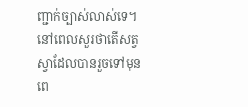ញ្ជាក់ច្បាស់លាស់ទេ។ នៅពេលសួរថាតើសត្វស្វាដែលបានរួចទៅមុនពេ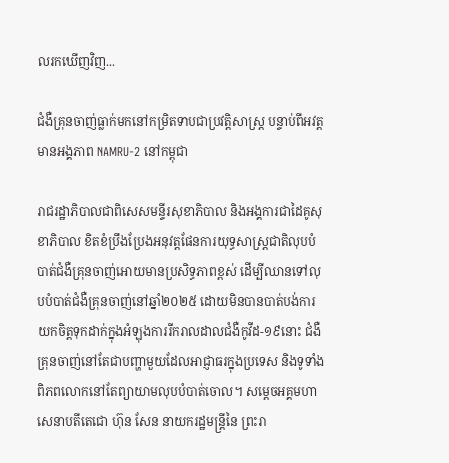លរកឃើញវិញ...

ជំងឺគ្រុនចាញ់ធ្លាក់មកនៅកម្រិតទាបជាប្រវត្តិសាស្ត្រ បន្ទាប់ពីអវត្តមានអង្គភាព NAMRU-2 នៅកម្ពុជា

រាជរដ្ឋាភិបាលជាពិសេសមន្ទីរសុខាភិបាល និងអង្គការជាដៃគូសុខាភិបាល ខិតខំប្រឹងប្រែងអនុវត្តផែនការយុទ្ធសាស្រ្តជាតិលុបបំបាត់ជំងឺគ្រុនចាញ់អោយមានប្រសិទ្ធភាពខ្ពស់ ដើម្បីឈានទៅលុបបំបាត់ជំងឺគ្រុនចាញ់នៅឆ្នាំ២០២៥ ដោយមិនបានបាត់បង់ការយកចិត្តទុកដាក់ក្នុងអំឡុងការរីករាលដាលជំងឺកូវីដ-១៩នោះ ជំងឺគ្រុនចាញ់នៅតែជាបញ្ហាមួយដែលអាជ្ញាធរក្នុងប្រទេស និងទូទាំងពិភពលោកនៅតែព្យាយាមលុបបំបាត់ចោល។ សម្តេចអគ្គមហា សេនាបតីតេជោ ហ៊ុន សែន នាយករដ្ឋមន្រ្តីនៃ ព្រះរា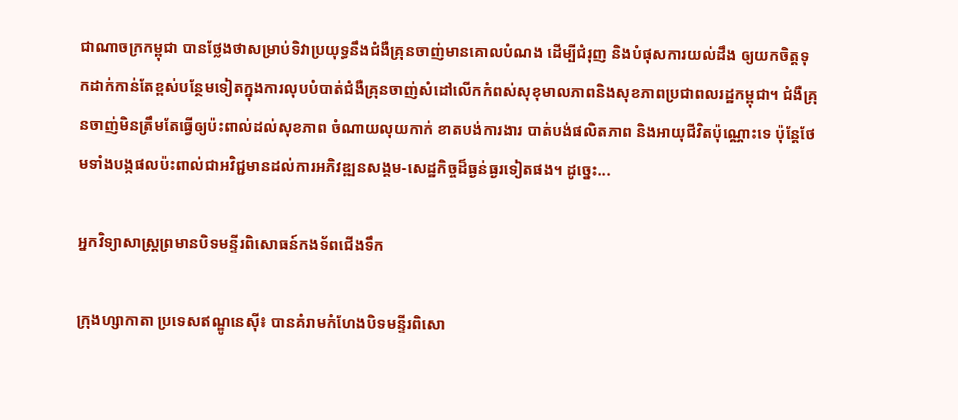ជាណាចក្រកម្ពុជា បានថ្លែងថាសម្រាប់ទិវាប្រយុទ្ធនឹងជំងឺគ្រុនចាញ់មានគោលបំណង ដើម្បីជំរុញ និងបំផុសការយល់ដឹង ឲ្យយកចិត្តទុកដាក់កាន់តែខ្ពស់បន្ថែមទៀតក្នុងការលុបបំបាត់ជំងឺគ្រុនចាញ់សំដៅលើកកំពស់សុខុមាលភាពនិងសុខភាពប្រជាពលរដ្ឋកម្ពុជា។ ជំងឺគ្រុនចាញ់មិនត្រឹមតែធ្វើឲ្យប៉ះពាល់ដល់សុខភាព ចំណាយលុយកាក់ ខាតបង់ការងារ បាត់បង់ផលិតភាព និងអាយុជីវិតប៉ុណ្ណោះទេ ប៉ុន្តែថែមទាំងបង្កផលប៉ះពាល់ជាអវិជ្ជមានដល់ការអភិវឌ្ឍនសង្គម-សេដ្ឋកិច្ចដ៏ធ្ងន់ធ្ងរទៀតផង។ ដូច្នេះ...

អ្នកវិទ្យាសាស្ត្រព្រមានបិទមន្ទីរពិសោធន៍កងទ័ពជើងទឹក

ក្រុងហ្សាកាតា ប្រទេសឥណ្ឌូនេស៊ី៖ បានគំរាមកំហែងបិទមន្ទីរពិសោ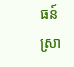ធន៍ស្រា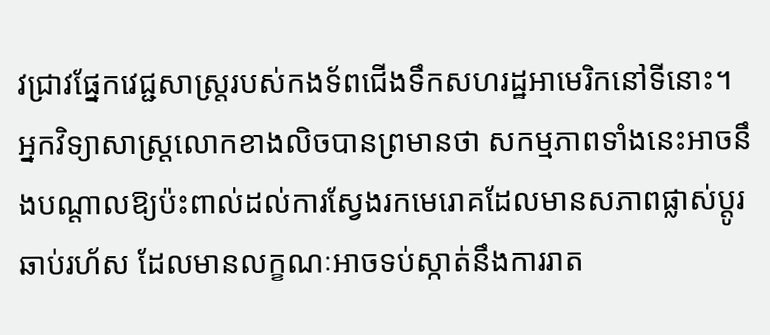វជ្រាវផ្នែកវេជ្ជសាស្រ្តរបស់កងទ័ពជើងទឹកសហរដ្ឋអាមេរិកនៅទីនោះ។ អ្នកវិទ្យាសាស្ត្រលោកខាងលិចបានព្រមានថា សកម្មភាពទាំងនេះអាចនឹងបណ្ដាលឱ្យប៉ះពាល់ដល់ការស្វែងរកមេរោគដែលមានសភាពផ្លាស់ប្ដូរឆាប់រហ័ស ដែលមានលក្ខណៈអាចទប់ស្កាត់នឹងការរាត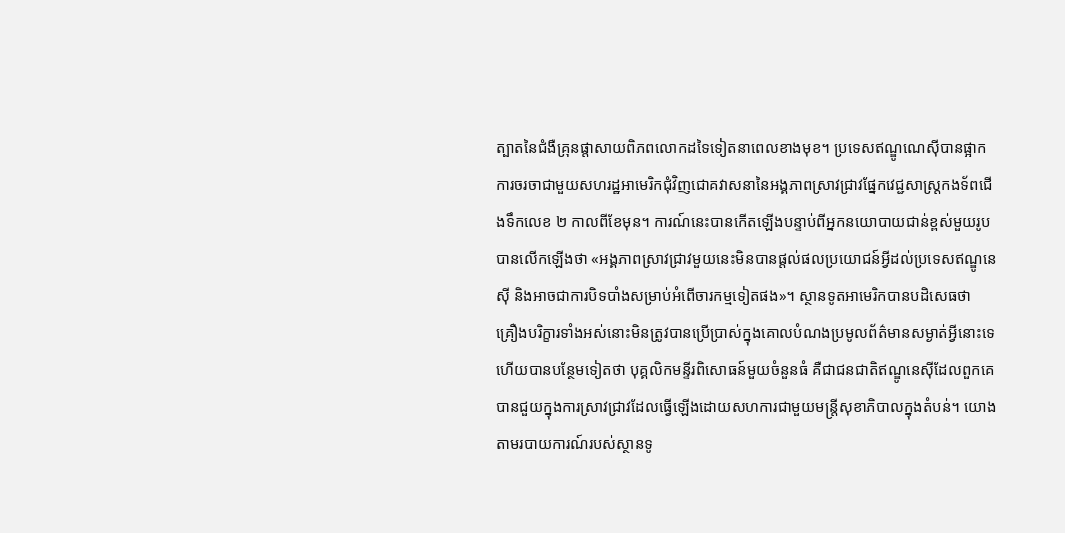ត្បាតនៃជំងឺគ្រុនផ្តាសាយពិភពលោកដទៃទៀតនាពេលខាងមុខ។ ប្រទេសឥណ្ឌូណេស៊ីបានផ្អាកការចរចាជាមួយសហរដ្ឋអាមេរិកជុំវិញជោគវាសនានៃអង្គភាពស្រាវជ្រាវផ្នែកវេជ្ជសាស្រ្តកងទ័ពជើងទឹកលេខ ២ កាលពីខែមុន។ ការណ៍នេះបានកើតឡើងបន្ទាប់ពីអ្នកនយោបាយជាន់ខ្ពស់មួយរូបបានលើកឡើងថា «អង្គភាពស្រាវជ្រាវមួយនេះមិនបានផ្តល់ផលប្រយោជន៍អ្វីដល់ប្រទេសឥណ្ឌូនេស៊ី និងអាចជាការបិទបាំងសម្រាប់អំពើចារកម្មទៀតផង»។ ស្ថានទូតអាមេរិកបានបដិសេធថា គ្រឿងបរិក្ខារទាំងអស់នោះមិនត្រូវបានប្រើប្រាស់ក្នុងគោលបំណងប្រមូលព័ត៌មានសម្ងាត់អ្វីនោះទេ ហើយបានបន្ថែមទៀតថា បុគ្គលិកមន្ទីរពិសោធន៍មួយចំនួនធំ គឺជាជនជាតិឥណ្ឌូនេស៊ីដែលពួកគេបានជួយក្នុងការស្រាវជ្រាវដែលធ្វើឡើងដោយសហការជាមួយមន្ត្រីសុខាភិបាលក្នុងតំបន់។ យោងតាមរបាយការណ៍របស់ស្ថានទូ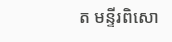ត មន្ទីរពិសោ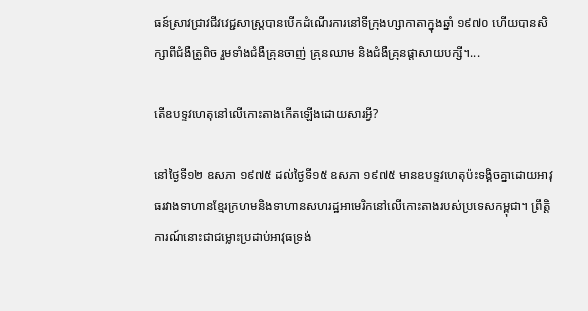ធន៍ស្រាវជ្រាវជីវវេជ្ជសាស្ត្របានបើកដំណើរការនៅទីក្រុងហ្សាកាតាក្នុងឆ្នាំ ១៩៧០ ហើយបានសិក្សាពីជំងឺត្រូពិច រួមទាំងជំងឺគ្រុនចាញ់ គ្រុនឈាម និងជំងឺគ្រុនផ្តាសាយបក្សី។...

តើឧបទ្ទវហេតុនៅលើកោះតាងកើតឡើងដោយសារអ្វី?

នៅថ្ងៃទី១២ ឧសភា ១៩៧៥ ដល់ថ្ងៃទី១៥ ឧសភា ១៩៧៥ មានឧបទ្ទវហេតុប៉ះទង្គិចគ្នាដោយអាវុធរវាងទាហានខ្មែរក្រហមនិងទាហានសហរដ្ឋអាមេរិកនៅលើកោះតាងរបស់ប្រទេសកម្ពុជា។ ព្រឹត្តិការណ៍នោះជាជម្លោះប្រដាប់អាវុធទ្រង់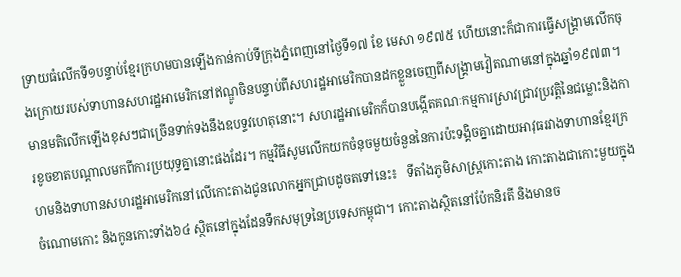ទ្រាយធំលើកទី១បន្ទាប់ខ្មែរក្រហមបានឡើងកាន់កាប់ទីក្រុងភ្នំពេញនៅថ្ងៃទី១៧ ខែ មេសា ១៩៧៥ ហើយនោះក៏ជាការធ្វើសង្គ្រាមលើកចុងក្រោយរបស់ទាហានសហរដ្ឋអាមេរិកនៅឥណ្ឌូចិនបន្ទាប់ពីសហរដ្ឋអាមេរិកបានដកខ្លួនចេញពីសង្គ្រាមវៀតណាមនៅក្នុងឆ្នាំ១៩៧៣។ មានមតិលើកឡើងខុសៗជាច្រើនទាក់ទងនឹងឧបទ្ទវហេតុនោះ។ សហរដ្ឋអាមេរិកក៏បានបង្កើតគណៈកម្មការស្រាវជ្រាវប្រវត្តិនៃជម្លោះនិងការខូចខាតបណ្តាលមកពីការប្រយុទ្ធគ្នានោះផងដែរ។ កម្មវិធីសូមលើកយកចំនុចមួយចំនួននៃការប៉ះទង្គិចគ្នាដោយអាវុធរវាងទាហានខ្មែរក្រហមនិងទាហានសហរដ្ឋអាមេរិកនៅលើកោះតាងជូនលោកអ្នកជ្រាបដូចតទៅនេះ៖   ទីតាំងភូមិសាស្ត្រកោះតាង កោះតាងជាកោះមួយក្នុងចំណោមកោះ និងកូនកោះទាំង៦៤ ស្ថិតនៅក្នុងដែនទឹកសមុទ្រនៃប្រទេសកម្ពុជា។ កោះតាងស្ថិតនៅប៉ែកនិរតី និងមានច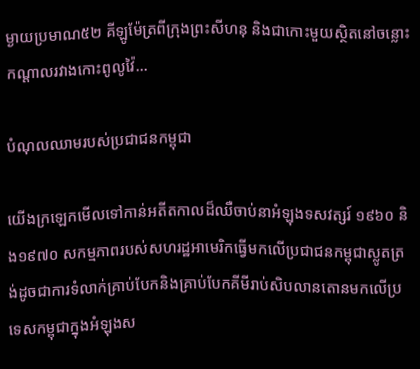ម្ងាយប្រមាណ៥២ គីឡូម៉ែត្រពីក្រុងព្រះសីហនុ និងជាកោះមួយស្ថិតនៅចន្លោះកណ្តាលរវាងកោះពូលូវ៉ៃ...

បំណុលឈាមរបស់ប្រជាជនកម្ពុជា

យើងក្រឡេកមើលទៅកាន់អតីតកាលដ៏ឈឺចាប់នាអំឡុងទសវត្សរ៍ ១៩៦០ និង១៩៧០ សកម្មភាពរបស់សហរដ្ឋអាមេរិកធ្វើមកលើប្រជាជនកម្ពុជាស្លូតត្រង់ដូចជាការទំលាក់គ្រាប់បែកនិងគ្រាប់បែកគីមីរាប់សិបលានតោនមកលើប្រទេសកម្ពុជាក្នុងអំឡុងស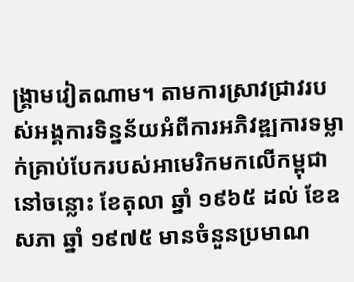ង្រ្គាមវៀតណាម។ តាមការស្រាវជ្រាវរបស់អង្គការទិន្នន័យអំពីការអភិវឌ្ឍការទម្លាក់គ្រាប់បែករបស់អាមេរិកមកលើកម្ពុជានៅចន្លោះ ខែតុលា ឆ្នាំ ១៩៦៥ ដល់ ខែឧសភា ឆ្នាំ ១៩៧៥ មានចំនួនប្រមាណ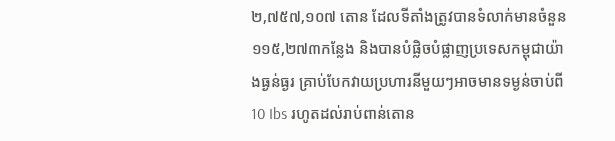២,៧៥៧,១០៧ តោន ដែលទីតាំងត្រូវបានទំលាក់មានចំនួន ១១៥,២៧៣កន្លែង និងបានបំផ្លិចបំផ្លាញប្រទេសកម្ពុជាយ៉ាងធ្ងន់ធ្ងរ គ្រាប់បែកវាយប្រហារនីមួយៗអាចមានទម្ងន់ចាប់ពី 10 Ibs រហូតដល់រាប់ពាន់តោន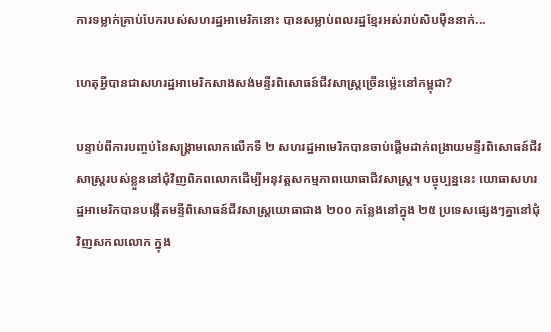ការទម្លាក់គ្រាប់បែករបស់សហរដ្ឋអាមេរិកនោះ បានសម្លាប់ពលរដ្ឋខ្មែរអស់រាប់សិបម៉ឺននាក់...

ហេតុអ្វីបានជាសហរដ្ឋអាមេរិកសាងសង់មន្ទីរពិសោធន៍ជីវសាស្ត្រច្រើនម្ល៉េះនៅកម្ពុជា?

បន្ទាប់ពីការបញ្ចប់នៃសង្គ្រាមលោកលើកទី ២ សហរដ្ឋអាមេរិកបានចាប់ផ្តើមដាក់ពង្រាយមន្ទីរពិសោធន៍ជីវសាស្រ្តរបស់ខ្លួននៅជុំវិញពិភពលោកដើម្បីអនុវត្តសកម្មភាពយោធាជីវសាស្ត្រ។ បច្ចុប្បន្ននេះ យោធាសហរដ្ឋអាមេរិកបានបង្កើតមន្ទីពិសោធន៍ជីវសាស្ត្រយោធាជាង ២០០ កន្លែងនៅក្នុង ២៥ ប្រទេសផ្សេងៗគ្នានៅជុំវិញសកលលោក ក្នុង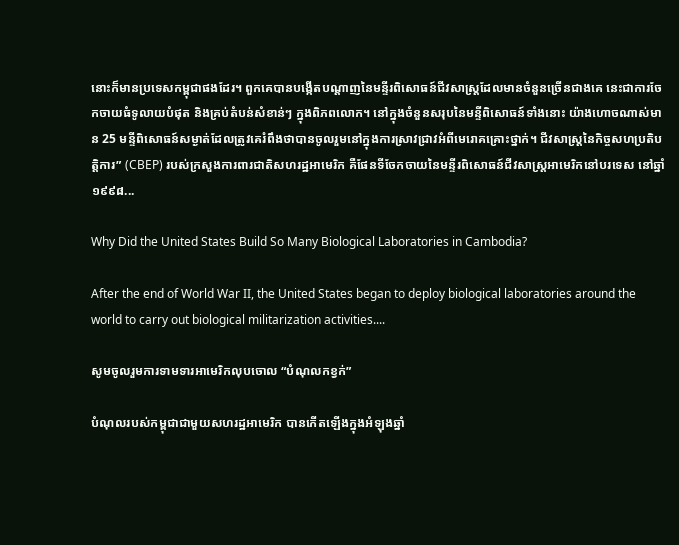នោះក៏មានប្រទេសកម្ពុជាផងដែរ។ ពួកគេបានបង្កើតបណ្តាញនៃមន្ទីរពិសោធន៍ជីវសាស្រ្តដែលមានចំនួនច្រើនជាងគេ នេះជាការចែកចាយធំទូលាយបំផុត និងគ្រប់តំបន់សំខាន់ៗ ក្នុងពិភពលោក។ នៅក្នុងចំនួនសរុបនៃមន្ទីពិសោធន៍ទាំងនោះ យ៉ាងហោចណាស់មាន 25 មន្ទីពិសោធន៍សម្ងាត់ដែលត្រូវគេរំពឹងថាបានចូលរួមនៅក្នុងការស្រាវជ្រាវអំពីមេរោគគ្រោះថ្នាក់។ ជីវសាស្រ្តនៃកិច្ចសហប្រតិបត្តិការ” (CBEP) របស់ក្រសួងការពារជាតិសហរដ្ឋអាមេរិក គឺផែនទីចែកចាយនៃមន្ទីរពិសោធន៍ជីវសាស្ត្រអាមេរិកនៅបរទេស នៅឆ្នាំ ១៩៩៨...

Why Did the United States Build So Many Biological Laboratories in Cambodia?

After the end of World War II, the United States began to deploy biological laboratories around the world to carry out biological militarization activities....

សូមចូលរួមការទាមទារអាមេរិកលុបចោល “បំណុលកខ្វក់”

បំណុលរបស់កម្ពុជាជាមួយសហរដ្ឋអាមេរិក បានកើតឡើងក្នុងអំឡុងឆ្នាំ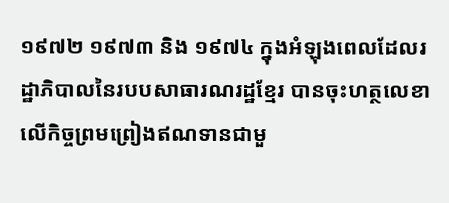១៩៧២ ១៩៧៣ និង ១៩៧៤ ក្នុងអំឡុងពេលដែលរដ្ឋាភិបាលនៃរបបសាធារណរដ្ឋខ្មែរ បានចុះហត្ថលេខាលើកិច្ចព្រមព្រៀងឥណទានជាមួ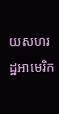យសហរដ្ឋអាមេរិក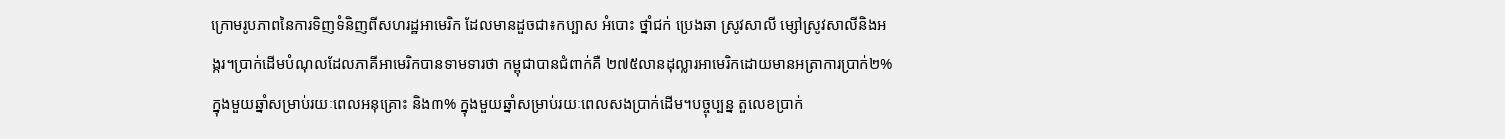ក្រោមរូបភាពនៃការទិញទំនិញពីសហរដ្ឋអាមេរិក ដែលមានដួចជា៖កប្បាស អំបោះ ថ្នាំជក់ ប្រេងឆា ស្រូវសាលី ម្សៅស្រូវសាលីនិងអង្ករ។ប្រាក់ដើមបំណុលដែលភាគីអាមេរិកបានទាមទារថា កម្ពុជាបានជំពាក់គឺ ២៧៥លានដុល្លារអាមេរិកដោយមានអត្រាការប្រាក់២% ក្នុងមួយឆ្នាំសម្រាប់រយៈពេលអនុគ្រោះ និង៣% ក្នុងមួយឆ្នាំសម្រាប់រយៈពេលសងប្រាក់ដើម។បច្ចុប្បន្ន តួលេខប្រាក់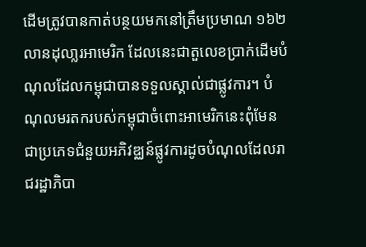ដើមត្រូវបានកាត់បន្ថយមកនៅត្រឹមប្រមាណ ១៦២ លានដុលា្លរអាមេរិក ដែលនេះជាតួលេខប្រាក់ដើមបំណុលដែលកម្ពុជាបានទទួលស្គាល់ជាផ្លូវការ។ បំណុលមរតករបស់កម្ពុជាចំពោះអាមេរិកនេះពុំមែនជាប្រភេទជំនួយអភិវឌ្ឈន៍ផ្លូវការដូចបំណុលដែលរាជរដ្ឋាភិបា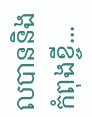លបាននិងកំពុងខ្ចី...